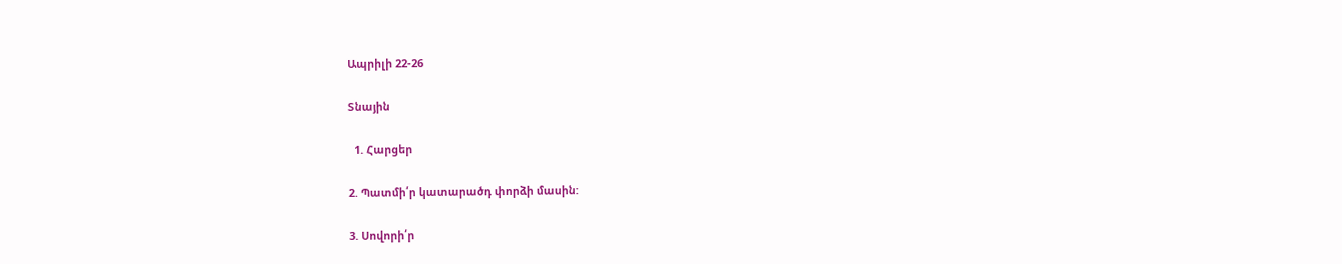Ապրիլի 22-26

Տնային

  1. Հարցեր

2. Պատմի՛ր կատարածդ փորձի մասին:

3. Սովորի՛ր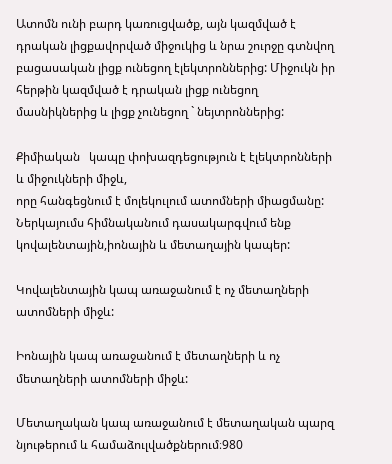Ատոմն ունի բարդ կառուցվածք, այն կազմված է դրական լիցքավորված միջուկից և նրա շուրջը գտնվող բացասական լիցք ունեցող էլեկտրոններից: Միջուկն իր հերթին կազմված է դրական լիցք ունեցող մասնիկներից և լիցք չունեցող ` նեյտրոններից:

Քիմիական   կապը փոխազդեցություն է էլեկտրոնների և միջուկների միջև,
որը հանգեցնում է մոլեկուլում ատոմների միացմանը: Ներկայումս հիմնականում դասակարգվում ենք կովալենտային,իոնային և մետաղային կապեր:

Կովալենտային կապ առաջանում է ոչ մետաղների ատոմների միջև:

Իոնային կապ առաջանում է մետաղների և ոչ մետաղների ատոմների միջև:

Մետաղական կապ առաջանում է մետաղական պարզ նյութերում և համաձուլվածքներում։980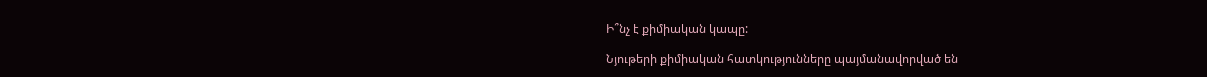Ի՞նչ է քիմիական կապը:

Նյութերի քիմիական հատկությունները պայմանավորված են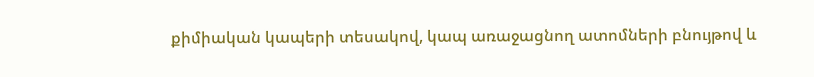քիմիական կապերի տեսակով, կապ առաջացնող ատոմների բնույթով և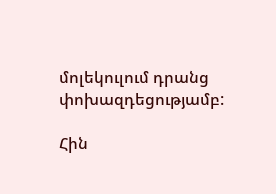մոլեկուլում դրանց փոխազդեցությամբ:

Հին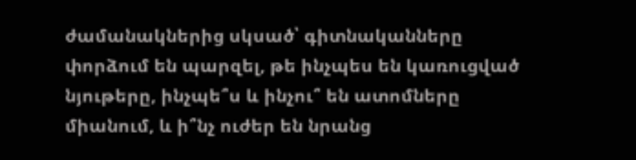ժամանակներից սկսած՝ գիտնականները փորձում են պարզել, թե ինչպես են կառուցված նյութերը, ինչպե՞ս և ինչու՞ են ատոմները միանում, և ի՞նչ ուժեր են նրանց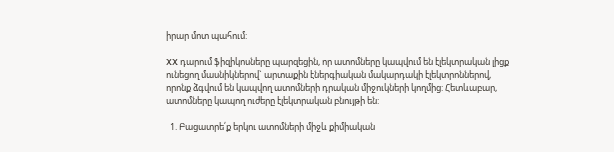իրար մոտ պահում:

XX դարում ֆիզիկոսները պարզեցին, որ ատոմները կապվում են էլեկտրական լիցք ունեցող մասնիկներով` արտաքին էներգիական մակարդակի էլեկտրոններով, որոնք ձգվում են կապվող ատոմների դրական միջուկների կողմից: Հետևաբար, ատոմները կապող ուժերը էլեկտրական բնույթի են:

  1. Բացատրե՛ք երկու ատոմների միջև քիմիական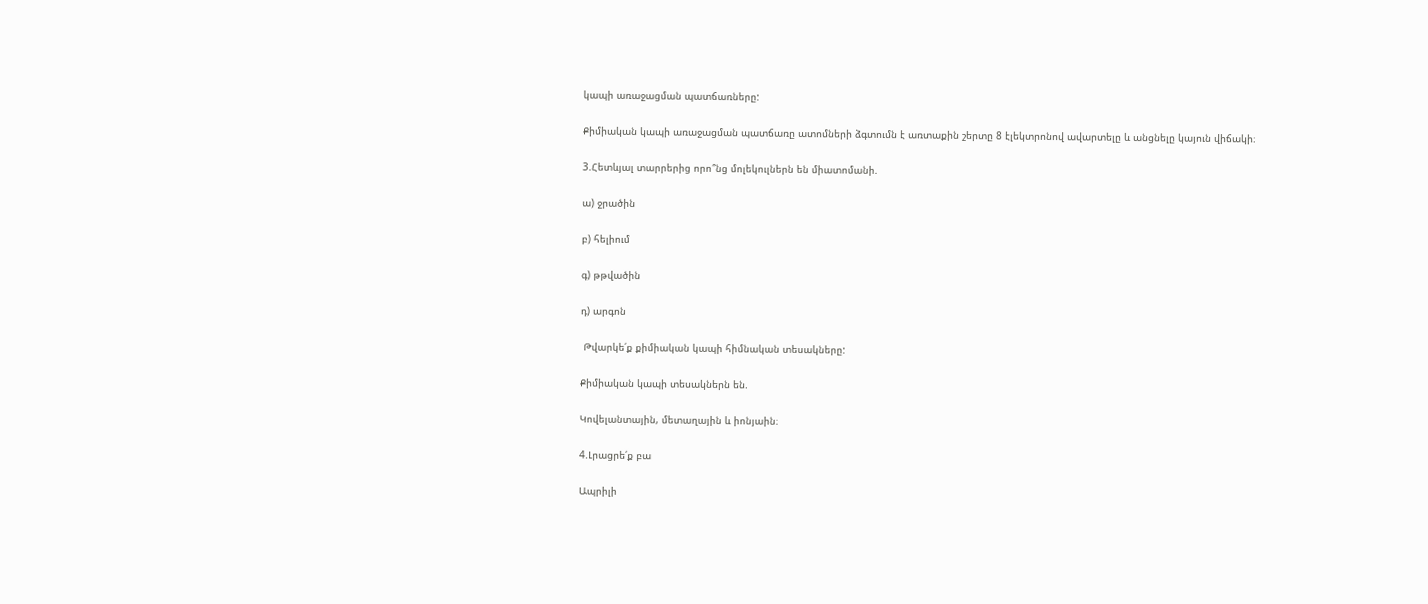կապի առաջացման պատճառները:

Քիմիական կապի առաջացման պատճառը ատոմների ձգտումն է առտաքին շերտը 8 էլեկտրոնով ավարտելը և անցնելը կայուն վիճակի։

3.Հետևյալ տարրերից որո՞նց մոլեկուլներն են միատոմանի.

ա) ջրածին

բ) հելիում

գ) թթվածին

դ) արգոն

 Թվարկե՛ք քիմիական կապի հիմնական տեսակները:

Քիմիական կապի տեսակներն են.

Կովելանտային, մետաղային և իոնյաին։

4.Լրացրե՛ք բա

Ապրիլի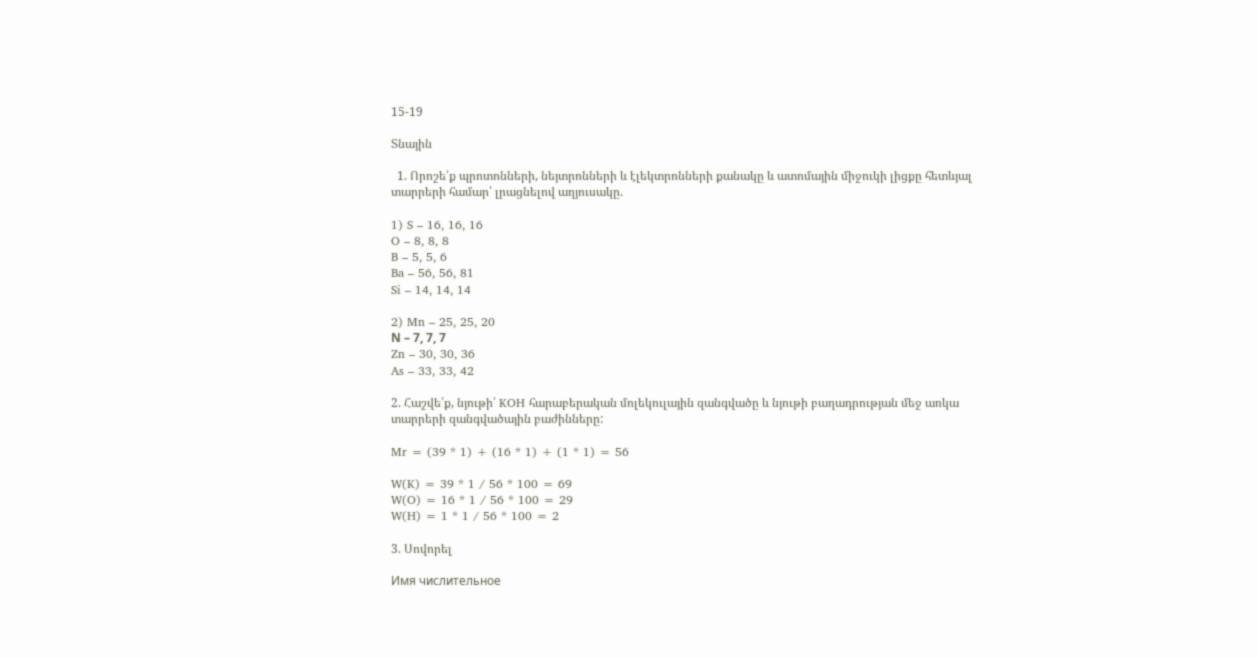15-19

Տնային

  1. Որոշե՛ք պրոտոնների, նեյտրոնների և էլեկտրոնների քանակը և ատոմային միջուկի լիցքը հետևյալ տարրերի համար՝ լրացնելով աղյուսակը.

1) S – 16, 16, 16
O – 8, 8, 8
B – 5, 5, 6
Ba – 56, 56, 81
Si – 14, 14, 14

2) Mn – 25, 25, 20
Ν – 7, 7, 7
Zn – 30, 30, 36
As – 33, 33, 42

2. Հաշվե՛ք, նյութի՝ KOH հարաբերական մոլեկուլային զանգվածը և նյութի բաղադրության մեջ առկա տարրերի զանգվածային բաժինները:

Mr = (39 * 1) + (16 * 1) + (1 * 1) = 56

W(K) = 39 * 1 / 56 * 100 = 69
W(O) = 16 * 1 / 56 * 100 = 29
W(H) = 1 * 1 / 56 * 100 = 2

3. Սովորել

Имя числительное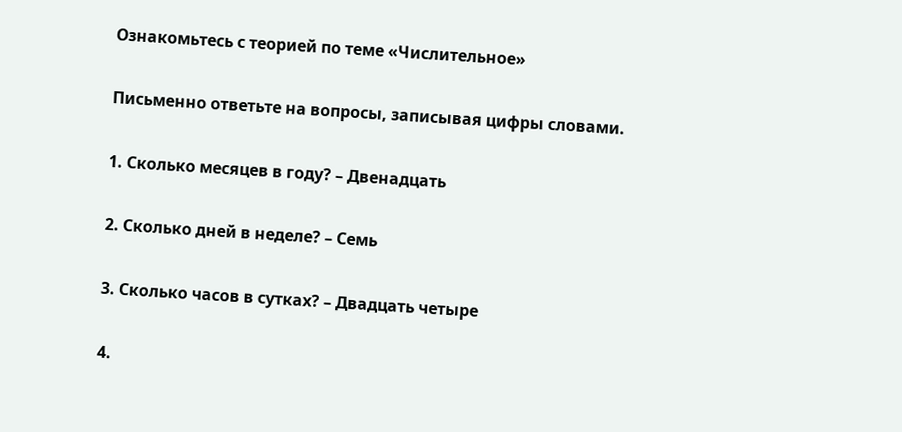Ознакомьтесь с теорией по теме «Числительное»

Письменно ответьте на вопросы, записывая цифры словами.

1. Сколько месяцев в году? – Двенадцать

2. Сколько дней в неделе? – Семь

3. Сколько часов в сутках? – Двадцать четыре

4.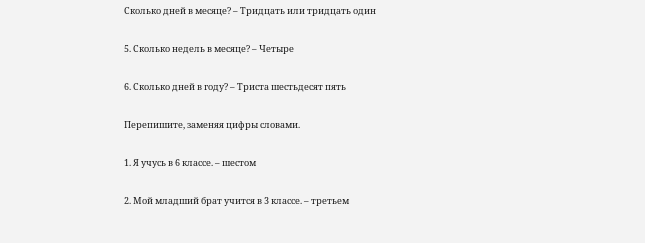Сколько дней в месяце? – Тридцать или тридцать один

5. Сколько недель в месяце? – Четыре

6. Сколько дней в году? – Триста шестьдесят пять

Перепишите, заменяя цифры словами.

1. Я учусь в 6 классе. – шестом

2. Мой младший брат учится в 3 классе. – третьем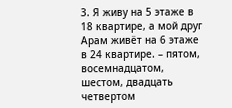3. Я живу на 5 этаже в 18 квартире, а мой друг Арам живёт на 6 этаже в 24 квартире. – пятом, восемнадцатом, шестом, двадцать четвертом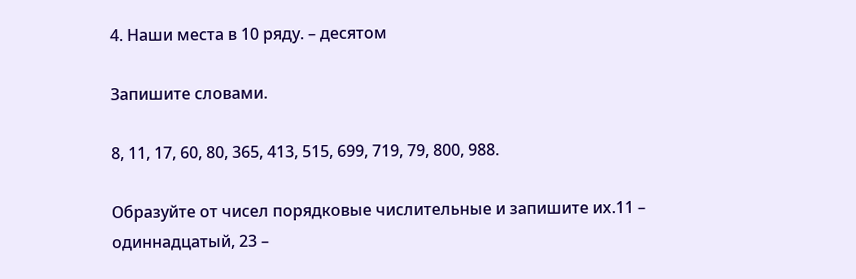4. Наши места в 10 ряду. – десятом

Запишите словами.

8, 11, 17, 60, 80, 365, 413, 515, 699, 719, 79, 800, 988.

Образуйте от чисел порядковые числительные и запишите их.11 – одиннадцатый, 23 –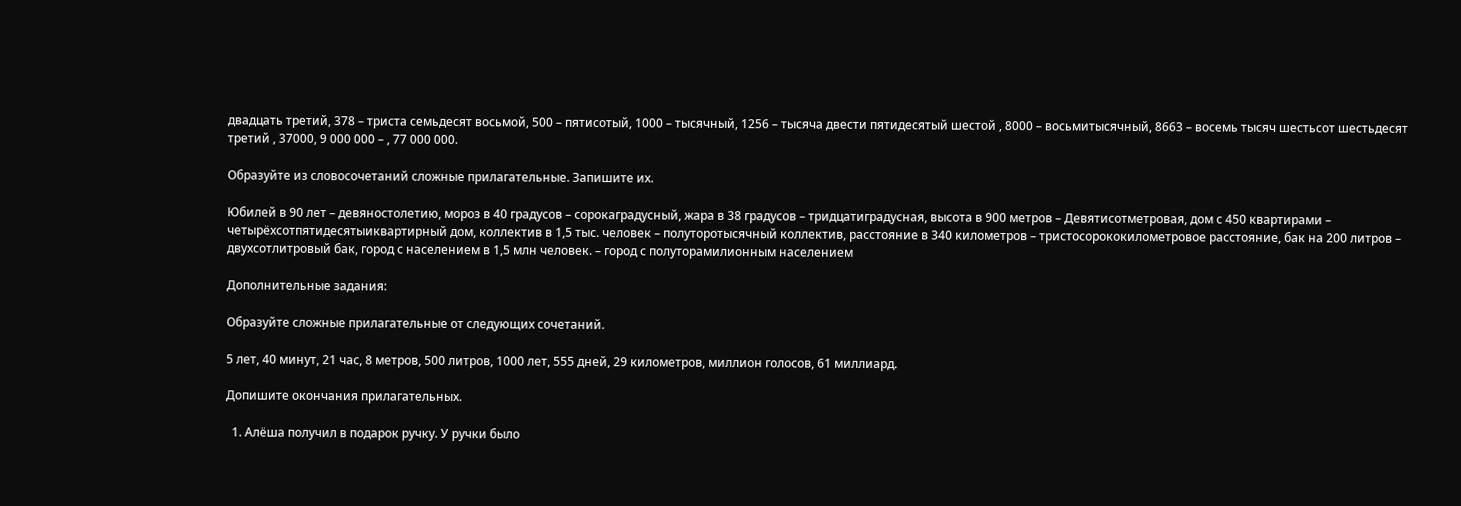двадцать третий, 378 – триста семьдесят восьмой, 500 – пятисотый, 1000 – тысячный, 1256 – тысяча двести пятидесятый шестой , 8000 – восьмитысячный, 8663 – восемь тысяч шестьсот шестьдесят третий , 37000, 9 000 000 – , 77 000 000.

Образуйте из словосочетаний сложные прилагательные. Запишите их.

Юбилей в 90 лет – девяностолетию, мороз в 40 градусов – сорокаградусный, жара в 38 градусов – тридцатиградусная, высота в 900 метров – Девятисотметровая, дом с 450 квартирами – четырёхсотпятидесятыиквартирный дом, коллектив в 1,5 тыс. человек – полуторотысячный коллектив, расстояние в 340 километров – тристосорококилометровое расстояние, бак на 200 литров – двухсотлитровый бак, город с населением в 1,5 млн человек. – город с полуторамилионным населением

Дополнительные задания:

Образуйте сложные прилагательные от следующих сочетаний.

5 лет, 40 минут, 21 час, 8 метров, 500 литров, 1000 лет, 555 дней, 29 километров, миллион голосов, 61 миллиард.

Допишите окончания прилагательных.

  1. Алёша получил в подарок ручку. У ручки было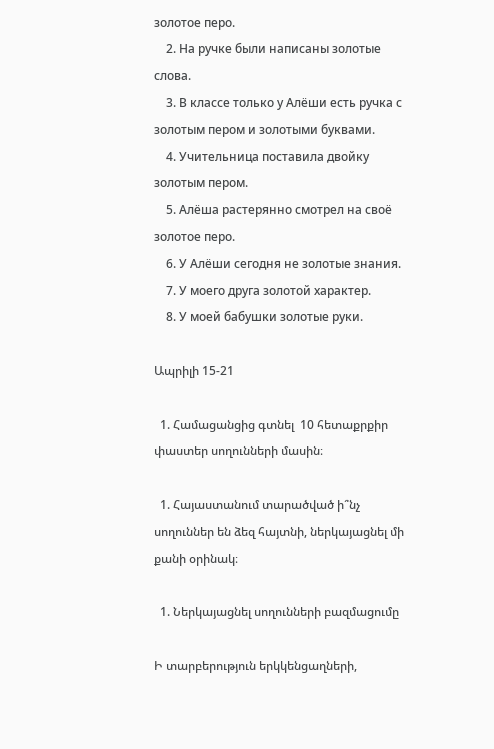золотое перо.
    2. На ручке были написаны золотые слова.
    3. В классе только у Алёши есть ручка с золотым пером и золотыми буквами.
    4. Учительница поставила двойку золотым пером.
    5. Алёша растерянно смотрел на своё золотое перо.
    6. У Алёши сегодня не золотые знания.
    7. У моего друга золотой характер.
    8. У моей бабушки золотые руки.

Ապրիլի 15-21

  1. Համացանցից գտնել  10 հետաքրքիր փաստեր սողունների մասին։

  1. Հայաստանում տարածված ի՞նչ սողուններ են ձեզ հայտնի, ներկայացնել մի քանի օրինակ։

  1. Ներկայացնել սողունների բազմացումը

Ի տարբերություն երկկենցաղների,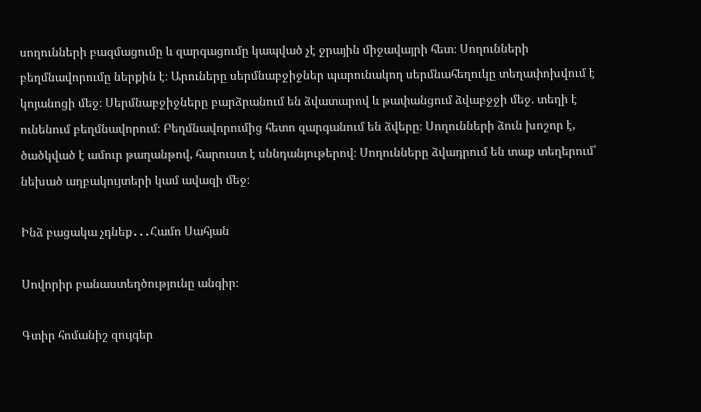սողունների բազմացումը և զարգացումը կապված չէ ջրային միջավայրի հետ։ Սողունների բեղմնավորումը ներքին է։ Արուները սերմնաբջիջներ պարունակող սերմնահեղուկը տեղափոխվում է կոյանոցի մեջ։ Սերմնաբջիջները բարձրանում են ձվատարով և թափանցում ձվաբջջի մեջ. տեղի է ունենում բեղմնավորում։ Բեղմնավորումից հետո զարգանում են ձվերը։ Սողունների ձուն խոշոր է, ծածկված է ամուր թաղանթով, հարուստ է սննդանյութերով։ Սողունները ձվադրում են տաք տեղերում՝ նեխած աղբակույտերի կամ ավազի մեջ։

Ինձ բացակա չդնեք․․․Համո Սահյան

Սովորիր բանաստեղծությունը անգիր։

Գտիր հոմանիշ զույգեր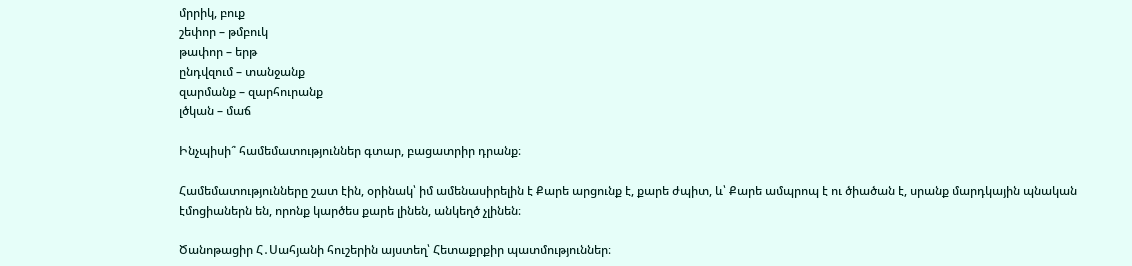մրրիկ, բուք
շեփոր – թմբուկ
թափոր – երթ
ընդվզում – տանջանք
զարմանք – զարհուրանք
լծկան – մաճ

Ինչպիսի՞ համեմատություններ գտար, բացատրիր դրանք։

Համեմատությունները շատ էին, օրինակ՝ իմ ամենասիրելին է Քարե արցունք է, քարե ժպիտ, և՝ Քարե ամպրոպ է ու ծիածան է, սրանք մարդկային պնական էմոցիաներն են, որոնք կարծես քարե լինեն, անկեղծ չլինեն։

Ծանոթացիր Հ․Սահյանի հուշերին այստեղ՝ Հետաքրքիր պատմություններ։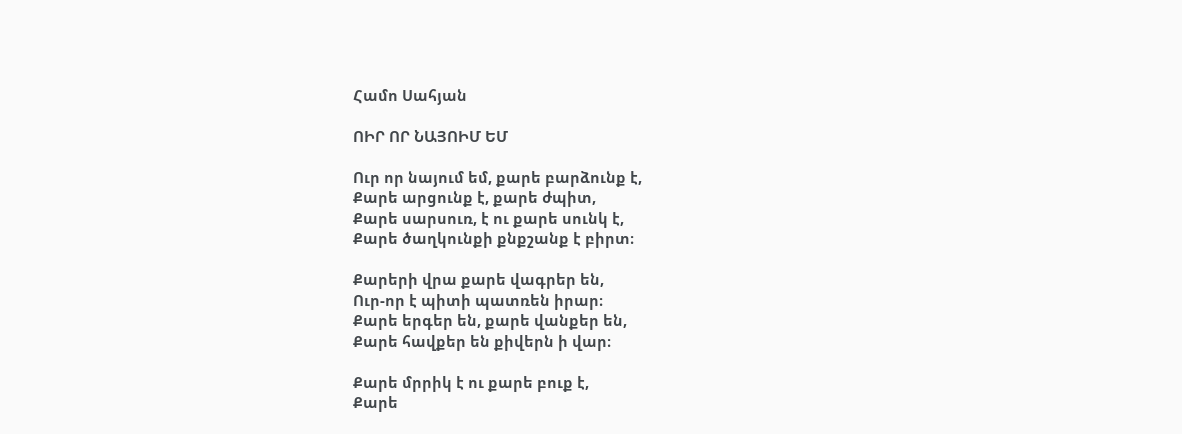Համո Սահյան

ՈԻՐ ՈՐ ՆԱՅՈԻՄ ԵՄ

Ուր որ նայում եմ, քարե բարձունք է,
Քարե արցունք է, քարե ժպիտ,
Քարե սարսուռ, է ու քարե սունկ է,
Քարե ծաղկունքի քնքշանք է բիրտ։

Քարերի վրա քարե վագրեր են,
Ուր-որ է պիտի պատռեն իրար։
Քարե երգեր են, քարե վանքեր են,
Քարե հավքեր են քիվերն ի վար։

Քարե մրրիկ է ու քարե բուք է,
Քարե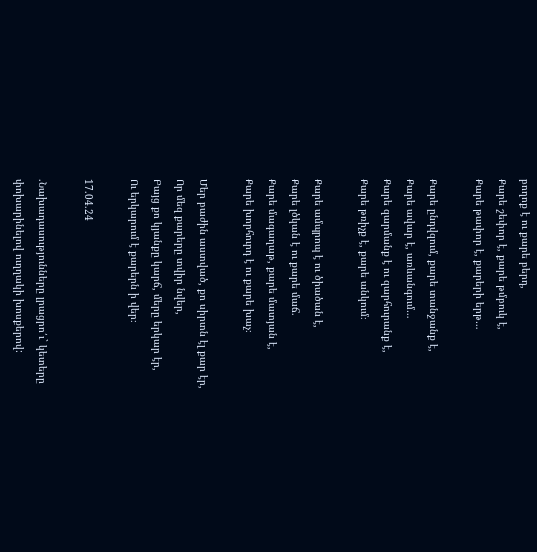բողոք է ու քարե բերդ,
Քարե շեփոր է, քարե թմբուկ է,
Քարե թափոր է, քարերի երթ…

Քարե ընդվզում, քարե տանջանք է,
Քարե ավար է, առևանգում…
Քարե զարմանք է ու զարհուրանք է,
Քարե թռիչք է, քարե անկում։

Քարե ամպրոպ է ու ծիածան է,
Քարե լծկան է ու քարե մաճ.
Քարե մագաղաթ, քարե մատյան է,
Քարե խորհուրդ է ու քարե խաչ։

Մեր բաժին աստված, քո սիրտն էլ քար էր,
Որ մեզ քարերը տվիր նվեր,
Բայց քո կյանքը կարճ, մերը երկար էր,
Ու երկարում է քարերն ի վեր։

17.04.24

.Նախադասությունները լրացրո՛ւ` կետերը փոխարինելով ուղղակի խոսքերով: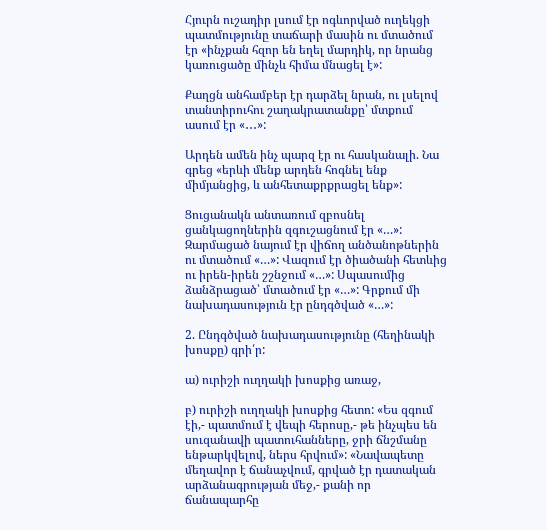Հյուրն ուշադիր լսում էր ոգևորված ուղեկցի պատմությունը տաճարի մասին ու մտածում էր «ինչքան հզոր են եղել մարդիկ, որ նրանց կառուցածը մինչև հիմա մնացել է»:

Քաղցն անհամբեր էր դարձել նրան, ու լսելով տանտիրուհու շաղակրատանքը՝ մտքում ասում էր «․․․»:

Արդեն ամեն ինչ պարզ էր ու հասկանալի. Նա գրեց «երևի մենք արդեն հոգնել ենք միմյանցից, և անհետաքրքրացել ենք»:

Ցուցանակն անտառում զբոսնել ցանկացողներին զգուշացնում էր «…»: Զարմացած նայում էր վիճող անծանոթներին ու մտածում «…»: Վազում էր ծիածանի հետևից ու իրեն-իրեն շշնջում «…»: Սպասումից ձանձրացած՝ մտածում էր «…»: Գրքում մի նախադասություն էր ընդգծված «…»:

2. Ընդգծված նախադասությունը (հեղինակի խոսքը) գրի՛ր:

ա) ուրիշի ուղղակի խոսքից առաջ,

բ) ուրիշի ուղղակի խոսքից հետո: «Ես զգում էի,- պատմում է վեպի հերոսը,- թե ինչպես են սուզանավի պատուհանները, ջրի ճնշմանը ենթարկվելով, ներս հրվում»: «Նավապետը մեղավոր է ճանաչվում, գրված էր դատական արձանագրության մեջ,- քանի որ ճանապարհը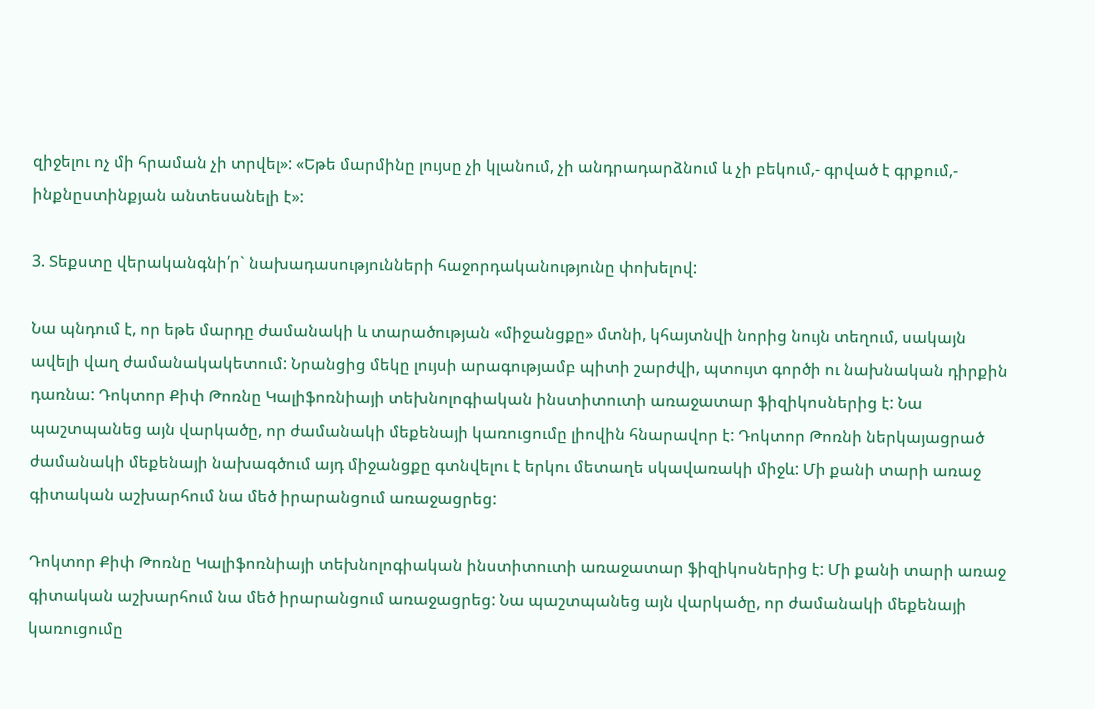զիջելու ոչ մի հրաման չի տրվել»: «Եթե մարմինը լույսը չի կլանում, չի անդրադարձնում և չի բեկում,- գրված է գրքում,- ինքնըստինքյան անտեսանելի է»:

3. Տեքստը վերականգնի՛ր` նախադասությունների հաջորդականությունը փոխելով:

Նա պնդում է, որ եթե մարդը ժամանակի և տարածության «միջանցքը» մտնի, կհայտնվի նորից նույն տեղում, սակայն ավելի վաղ ժամանակակետում: Նրանցից մեկը լույսի արագությամբ պիտի շարժվի, պտույտ գործի ու նախնական դիրքին դառնա: Դոկտոր Քիփ Թոռնը Կալիֆոռնիայի տեխնոլոգիական ինստիտուտի առաջատար ֆիզիկոսներից է: Նա պաշտպանեց այն վարկածը, որ ժամանակի մեքենայի կառուցումը լիովին հնարավոր է: Դոկտոր Թոռնի ներկայացրած ժամանակի մեքենայի նախագծում այդ միջանցքը գտնվելու է երկու մետաղե սկավառակի միջև: Մի քանի տարի առաջ գիտական աշխարհում նա մեծ իրարանցում առաջացրեց:

Դոկտոր Քիփ Թոռնը Կալիֆոռնիայի տեխնոլոգիական ինստիտուտի առաջատար ֆիզիկոսներից է: Մի քանի տարի առաջ գիտական աշխարհում նա մեծ իրարանցում առաջացրեց: Նա պաշտպանեց այն վարկածը, որ ժամանակի մեքենայի կառուցումը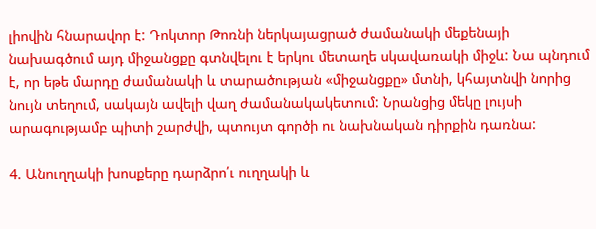լիովին հնարավոր է: Դոկտոր Թոռնի ներկայացրած ժամանակի մեքենայի նախագծում այդ միջանցքը գտնվելու է երկու մետաղե սկավառակի միջև: Նա պնդում է, որ եթե մարդը ժամանակի և տարածության «միջանցքը» մտնի, կհայտնվի նորից նույն տեղում, սակայն ավելի վաղ ժամանակակետում: Նրանցից մեկը լույսի արագությամբ պիտի շարժվի, պտույտ գործի ու նախնական դիրքին դառնա:

4. Անուղղակի խոսքերը դարձրո՛ւ ուղղակի և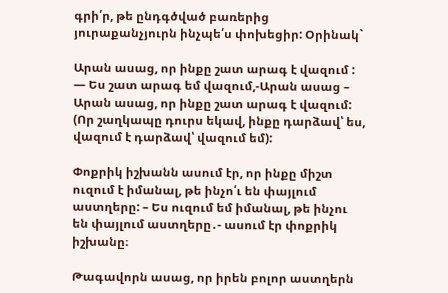գրի՛ր, թե ընդգծված բառերից յուրաքանչյուրն ինչպե՛ս փոխեցիր: Օրինակ`

Արան ասաց, որ ինքը շատ արագ է վազում : — Ես շատ արագ եմ վազում,-Արան ասաց – Արան ասաց, որ ինքը շատ արագ է վազում: (Որ շաղկապը դուրս եկավ, ինքը դարձավ՝ ես, վազում է դարձավ՝ վազում եմ):

Փոքրիկ իշխանն ասում էր, որ ինքը միշտ ուզում է իմանալ, թե ինչո՛ւ են փայլում աստղերը: – Ես ուզում եմ իմանալ, թե ինչու են փայլում աստղերը․- ասում էր փոքրիկ իշխանը։

Թագավորն ասաց, որ իրեն բոլոր աստղերն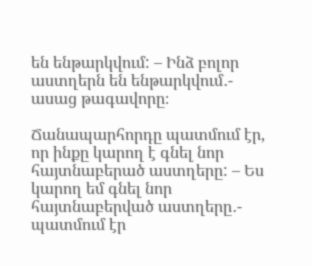են ենթարկվում: – Ինձ բոլոր աստղերն են ենթարկվում․- ասաց թագավորը։

Ճանապարհորդը պատմում էր, որ ինքը կարող է գնել նոր հայտնաբերած աստղերը: – Ես կարող եմ գնել նոր հայտնաբերված աստղերը․- պատմում էր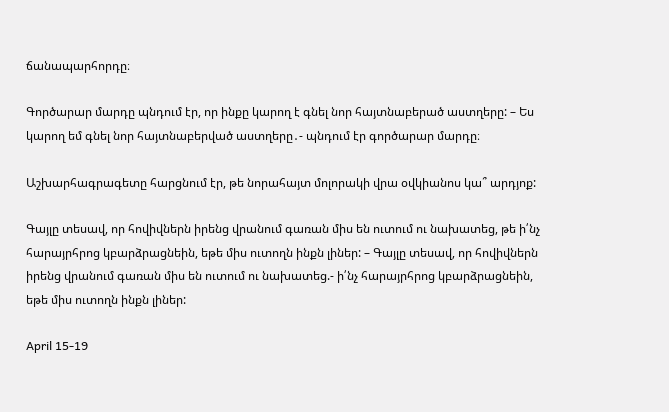ճանապարհորդը։

Գործարար մարդը պնդում էր, որ ինքը կարող է գնել նոր հայտնաբերած աստղերը: – Ես կարող եմ գնել նոր հայտնաբերված աստղերը․- պնդում էր գործարար մարդը։

Աշխարհագրագետը հարցնում էր, թե նորահայտ մոլորակի վրա օվկիանոս կա՞ արդյոք:

Գայլը տեսավ, որ հովիվներն իրենց վրանում գառան միս են ուտում ու նախատեց, թե ի՛նչ հարայրհրոց կբարձրացնեին, եթե միս ուտողն ինքն լիներ: – Գայլը տեսավ, որ հովիվներն իրենց վրանում գառան միս են ուտում ու նախատեց.- ի՛նչ հարայրհրոց կբարձրացնեին, եթե միս ուտողն ինքն լիներ:

April 15-19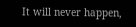It will never happen,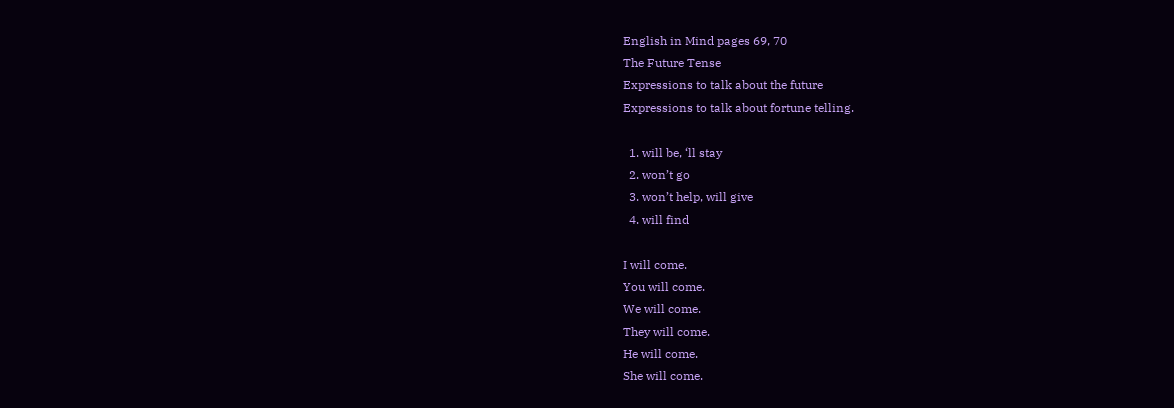English in Mind pages 69, 70
The Future Tense
Expressions to talk about the future
Expressions to talk about fortune telling.

  1. will be, ‘ll stay
  2. won’t go
  3. won’t help, will give
  4. will find

I will come.
You will come.
We will come.
They will come.
He will come.
She will come.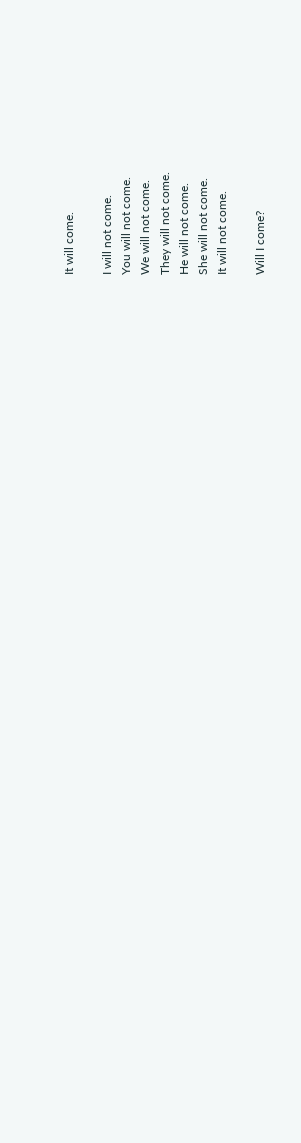It will come.

I will not come.
You will not come.
We will not come.
They will not come.
He will not come.
She will not come.
It will not come.

Will I come?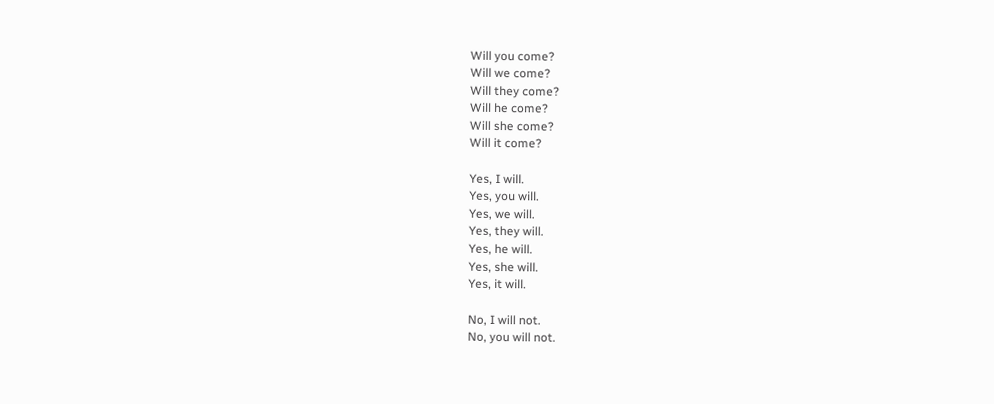Will you come?
Will we come?
Will they come?
Will he come?
Will she come?
Will it come?

Yes, I will.
Yes, you will.
Yes, we will.
Yes, they will.
Yes, he will.
Yes, she will.
Yes, it will.

No, I will not.
No, you will not.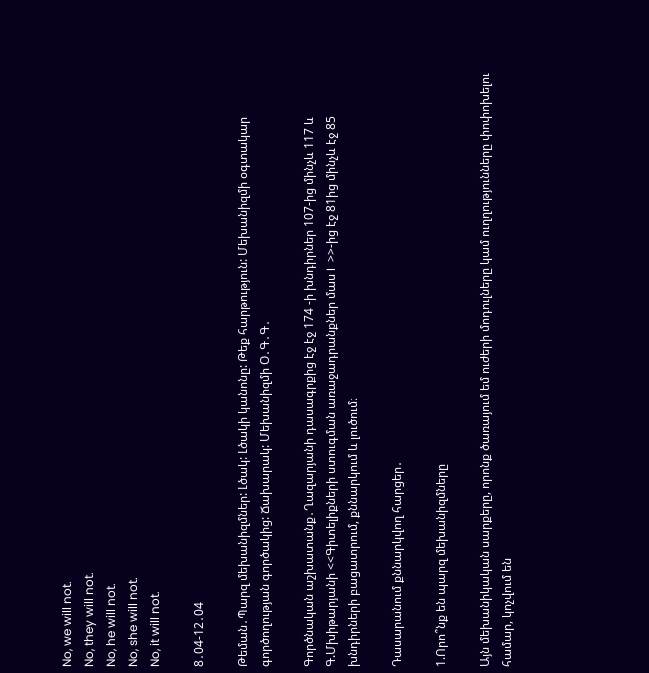No, we will not.
No, they will not.
No, he will not.
No, she will not.
No, it will not.

8․04-12․04

Թեման․Պարզ մեխանիզմներ: Լծակ: Լծակի կանոնը: Թեք հարթություն: Մեխանիզմի օգտակար գործողության գործակից: Ճախարակ: Մեխանիզմի Օ․Գ․Գ․

Գործնական աշխատանք․Ղազարյանի դասագրքից էջ էջ 174 -ի խնդիրներ 107-ից մինչև 117 և Գ.Մխիթարյանի <<Գիտելիքների ստուգման առաջադրանքներ մաս I  >>-ից էջ 81ից մինչև էջ 85 խնդիրների բացատրում, քննարկում և լուծում։

Դասարանում քննարկվող հարցեր․

1.Որո՞նք են պարզ մեխանիզմները

Այն մեխանիկական սարքերը, որոնք ծառայում եմ ուժերի մոդուլները կամ ուղղությունները փոփոխելու համար, կոչվում են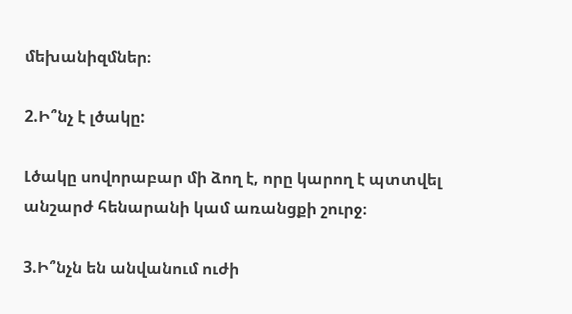մեխանիզմներ։

2.Ի՞նչ է լծակը:

Լծակը սովորաբար մի ձող է, որը կարող է պտտվել անշարժ հենարանի կամ առանցքի շուրջ։

3.Ի՞նչն են անվանում ուժի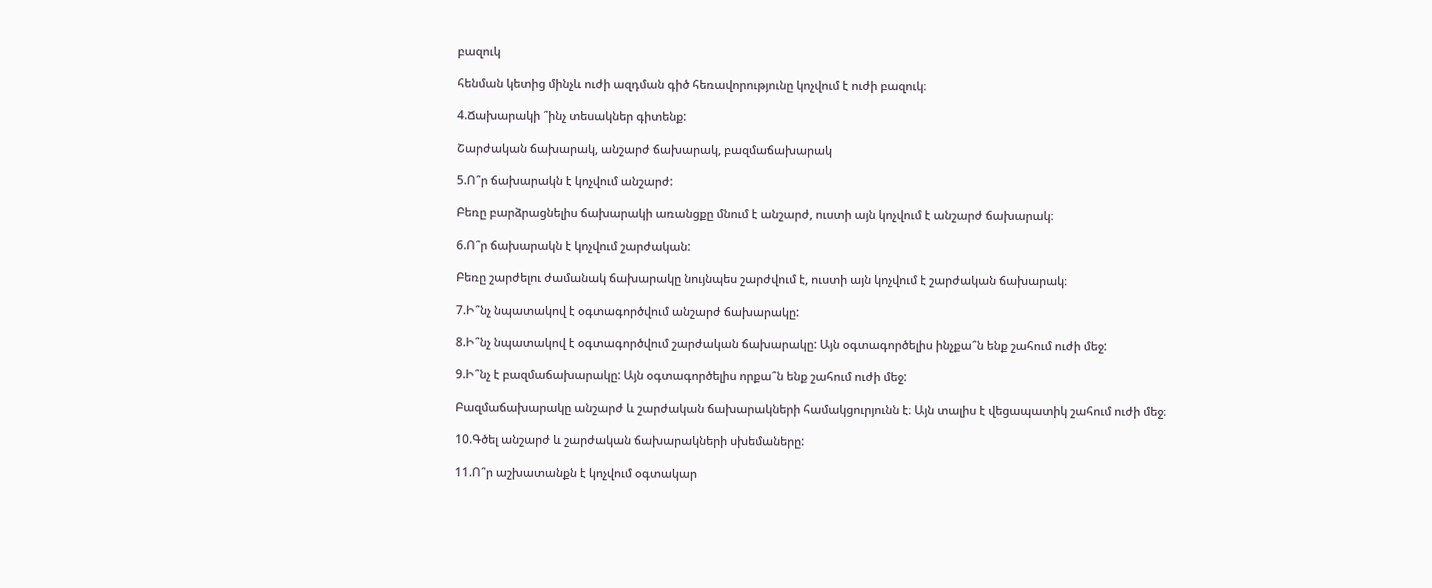բազուկ

հենման կետից մինչև ուժի ազդման գիծ հեռավորությունը կոչվում է ուժի բազուկ։

4.Ճախարակի ՞ինչ տեսակներ գիտենք:

Շարժական ճախարակ, անշարժ ճախարակ, բազմաճախարակ

5.Ո՞ր ճախարակն է կոչվում անշարժ:

Բեռը բարձրացնելիս ճախարակի առանցքը մնում է անշարժ, ուստի այն կոչվում է անշարժ ճախարակ։

6.Ո՞ր ճախարակն է կոչվում շարժական:

Բեռը շարժելու ժամանակ ճախարակը նույնպես շարժվում է, ուստի այն կոչվում է շարժական ճախարակ։

7.Ի՞նչ նպատակով է օգտագործվում անշարժ ճախարակը:

8.Ի՞նչ նպատակով է օգտագործվում շարժական ճախարակը: Այն օգտագործելիս ինչքա՞ն ենք շահում ուժի մեջ:

9.Ի՞նչ է բազմաճախարակը: Այն օգտագործելիս որքա՞ն ենք շահում ուժի մեջ:

Բազմաճախարակը անշարժ և շարժական ճախարակների համակցուրյունն է։ Այն տալիս է վեցապատիկ շահում ուժի մեջ։

10.Գծել անշարժ և շարժական ճախարակների սխեմաները:

11.Ո՞ր աշխատանքն է կոչվում օգտակար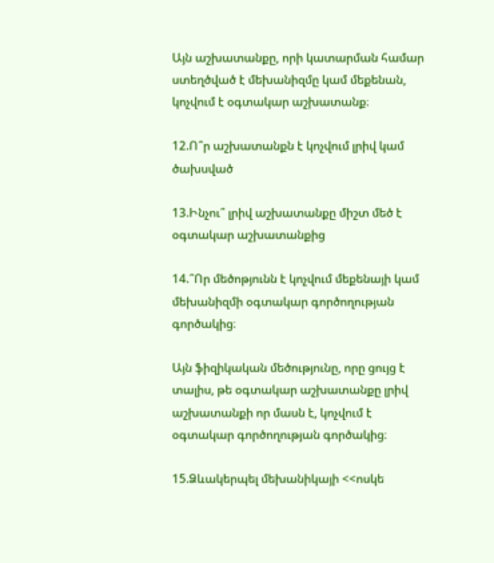Այն աշխատանքը, որի կատարման համար ստեղծված է մեխանիզմը կամ մեքենան, կոչվում է օգտակար աշխատանք։

12.Ո՞ր աշխատանքն է կոչվում լրիվ կամ ծախսված

13.Ինչու՞ լրիվ աշխատանքը միշտ մեծ է օգտակար աշխատանքից

14.՞Որ մեծոթյունն է կոչվում մեքենայի կամ մեխանիզմի օգտակար գործողության գործակից։

Այն ֆիզիկական մեծությունը, որը ցույց է տալիս, թե օգտակար աշխատանքը լրիվ աշխատանքի որ մասն է, կոչվում է օգտակար գործողության գործակից։

15.Ձևակերպել մեխանիկայի <<ոսկե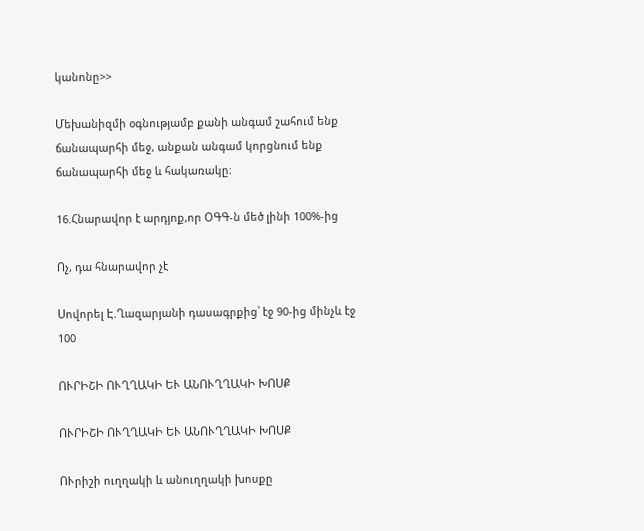կանոնը>>

Մեխանիզմի օգնությամբ քանի անգամ շահում ենք ճանապարհի մեջ, անքան անգամ կորցնում ենք ճանապարհի մեջ և հակառակը։

16.Հնարավոր է արդյոք,որ ՕԳԳ-ն մեծ լինի 100%-ից

Ոչ, դա հնարավոր չէ

Սովորել Է.Ղազարյանի դասագրքից՝ էջ 90-ից մինչև էջ 100

ՈՒՐԻՇԻ ՈՒՂՂԱԿԻ ԵՒ ԱՆՈՒՂՂԱԿԻ ԽՈՍՔ

ՈՒՐԻՇԻ ՈՒՂՂԱԿԻ ԵՒ ԱՆՈՒՂՂԱԿԻ ԽՈՍՔ

ՈՒրիշի ուղղակի և անուղղակի խոսքը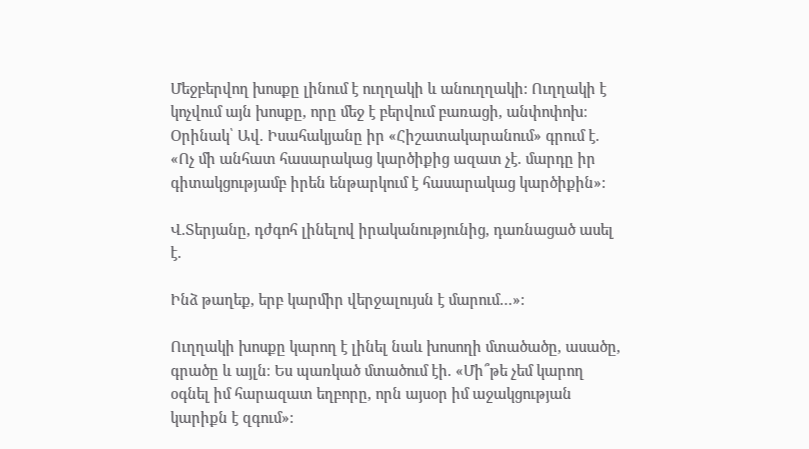Մեջբերվող խոսքը լինում է ուղղակի և անուղղակի: Ուղղակի է կոչվում այն խոսքը, որը մեջ է բերվում բառացի, անփոփոխ։ Օրինակ՝ Ավ. Իսահակյանը իր «Հիշատակարանում» գրում է. «Ոչ մի անհատ հասարակաց կարծիքից ազատ չէ. մարդը իր գիտակցությամբ իրեն ենթարկում է հասարակաց կարծիքին»:

Վ.Տերյանը, դժգոհ լինելով իրականությունից, դառնացած ասել է.

Ինձ թաղեք, երբ կարմիր վերջալույսն է մարում…»:

Ուղղակի խոսքը կարող է լինել նաև խոսողի մտածածը, ասածը, գրածը և այլն։ Ես պառկած մտածում էի. «Մի՞թե չեմ կարող օգնել իմ հարազատ եղբորը, որն այսօր իմ աջակցության կարիքն է զգում»: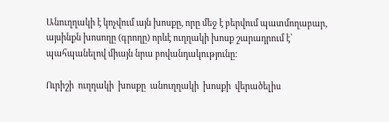Անուղղակի է կոչվում այն խոսքը, որը մեջ է բերվում պատմողաբար, այսինքն խոսողը (գրողը) որևէ ուղղակի խոսք շարադրում է՝ պահպանելով միայն նրա բովանդակությունը։

Ուրիշի  ուղղակի  խոսքը  անուղղակի  խոսքի  վերածելիս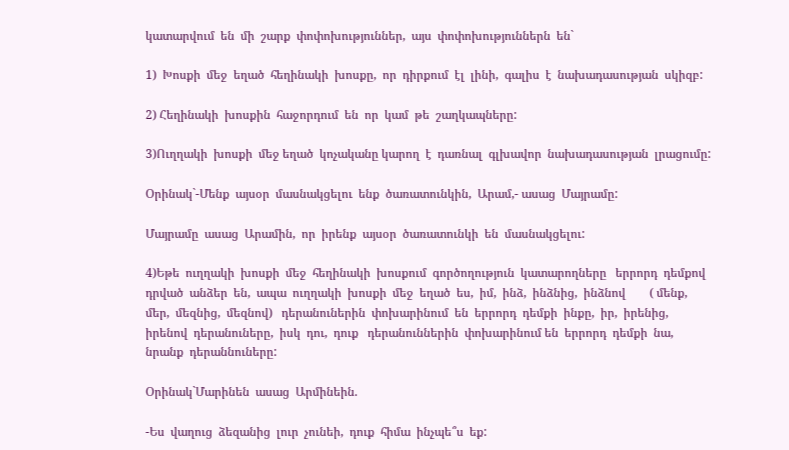կատարվում  են  մի  շարք  փոփոխություններ,  այս  փոփոխություններն  են`

1)  Խոսքի  մեջ  եղած  հեղինակի  խոսքը,  որ  դիրքում  էլ  լինի,  գալիս  է  նախադասության  սկիզբ:

2) Հեղինակի  խոսքին  հաջորդում  են  որ  կամ  թե  շաղկապները:

3)Ուղղակի  խոսքի  մեջ եղած  կոչականը կարող  է  դառնալ  գլխավոր  նախադասության  լրացումը:

Օրինակ`-Մենք  այսօր  մասնակցելու  ենք  ծառատունկին,  Արամ,- ասաց  Մայրամը:

Մայրամը  ասաց  Արամին,  որ  իրենք  այսօր  ծառատունկի  են  մասնակցելու:

4)Եթե  ուղղակի  խոսքի  մեջ  հեղինակի  խոսքում  գործողություն  կատարողները   երրորդ  դեմքով  դրված  անձեր  են,  ապա  ուղղակի  խոսքի  մեջ  եղած  ես,  իմ,  ինձ,  ինձնից,  ինձնով        ( մենք,  մեր,  մեզնից,  մեզնով)   դերանուներին  փոխարինում  են  երրորդ  դեմքի  ինքը,  իր,  իրենից,  իրենով  դերանուները,  իսկ  դու,  դուք   դերանուններին  փոխարինում են  երրորդ  դեմքի  նա,  նրանք  դերաննուները:

Օրինակ`Մարինեն  ասաց  Արմինեին.

-Ես  վաղուց  ձեզանից  լուր  չունեի,  դուք  հիմա  ինչպե՞ս  եք: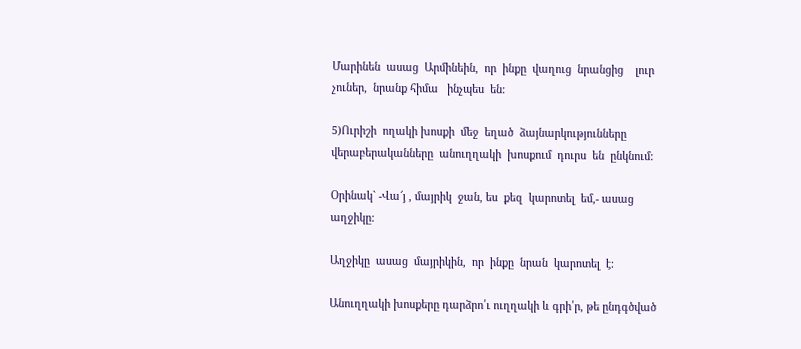Մարինեն  ասաց  Արմինեին,  որ  ինքը  վաղուց  նրանցից    լուր  չուներ,  նրանք հիմա   ինչպես  են:

5)Ուրիշի  ողակի խոսքի  մեջ  եղած  ձայնարկությունները  վերաբերականները  անուղղակի  խոսքում  դուրս  են  ընկնում:

Օրինակ` -Վա՜յ , մայրիկ  ջան, ես  քեզ  կարոտել  եմ,- ասաց  աղջիկը:

Աղջիկը  ասաց  մայրիկին,  որ  ինքը  նրան  կարոտել  է:

Անուղղակի խոսքերը դարձրո՛ւ ուղղակի և գրի՛ր, թե ընդգծված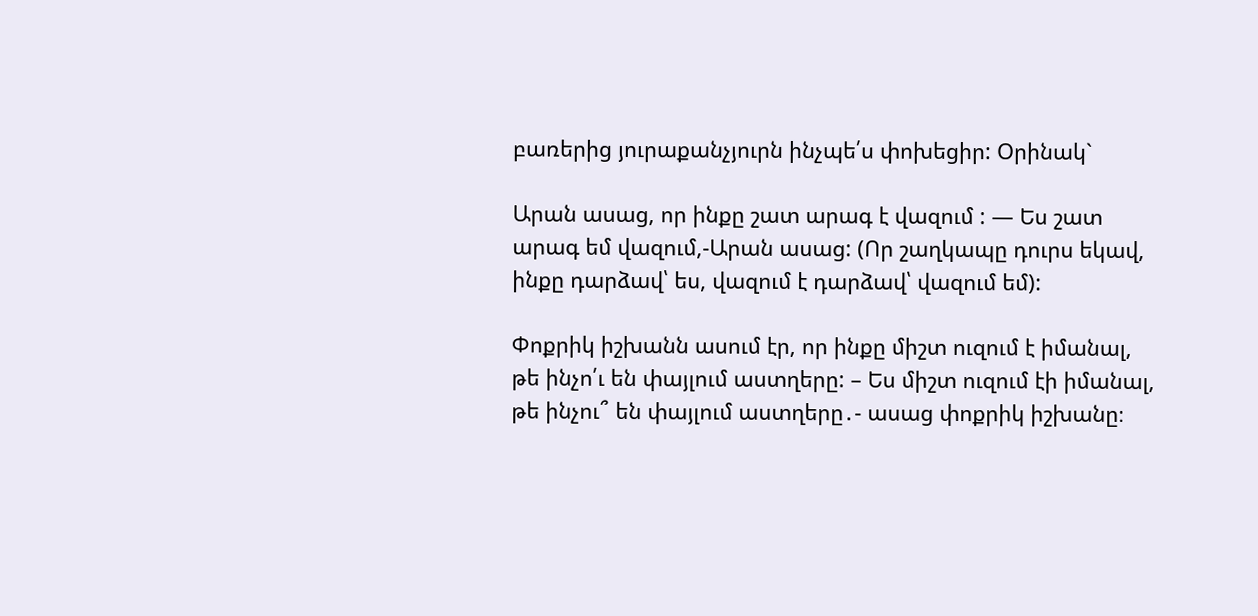բառերից յուրաքանչյուրն ինչպե՛ս փոխեցիր: Օրինակ`

Արան ասաց, որ ինքը շատ արագ է վազում : — Ես շատ արագ եմ վազում,-Արան ասաց: (Որ շաղկապը դուրս եկավ, ինքը դարձավ՝ ես, վազում է դարձավ՝ վազում եմ):

Փոքրիկ իշխանն ասում էր, որ ինքը միշտ ուզում է իմանալ, թե ինչո՛ւ են փայլում աստղերը: – Ես միշտ ուզում էի իմանալ, թե ինչու՞ են փայլում աստղերը․- ասաց փոքրիկ իշխանը։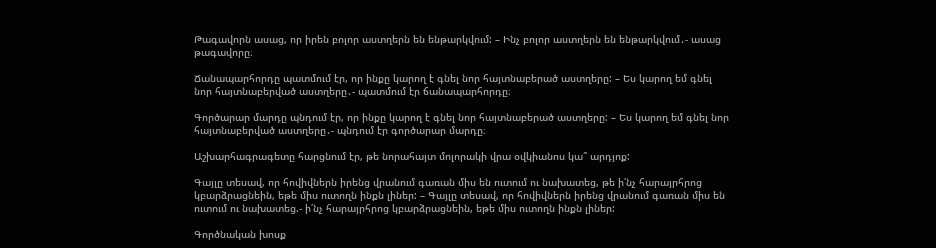Թագավորն ասաց, որ իրեն բոլոր աստղերն են ենթարկվում: – Ինչ բոլոր աստղերն են ենթարկվում․- ասաց թագավորը։

Ճանապարհորդը պատմում էր, որ ինքը կարող է գնել նոր հայտնաբերած աստղերը: – Ես կարող եմ գնել նոր հայտնաբերված աստղերը․- պատմում էր ճանապարհորդը։

Գործարար մարդը պնդում էր, որ ինքը կարող է գնել նոր հայտնաբերած աստղերը: – Ես կարող եմ գնել նոր հայտնաբերված աստղերը․- պնդում էր գործարար մարդը։

Աշխարհագրագետը հարցնում էր, թե նորահայտ մոլորակի վրա օվկիանոս կա՞ արդյոք:

Գայլը տեսավ, որ հովիվներն իրենց վրանում գառան միս են ուտում ու նախատեց, թե ի՛նչ հարայրհրոց կբարձրացնեին, եթե միս ուտողն ինքն լիներ: – Գայլը տեսավ, որ հովիվներն իրենց վրանում գառան միս են ուտում ու նախատեց.- ի՛նչ հարայրհրոց կբարձրացնեին, եթե միս ուտողն ինքն լիներ:

Գործնական խոսք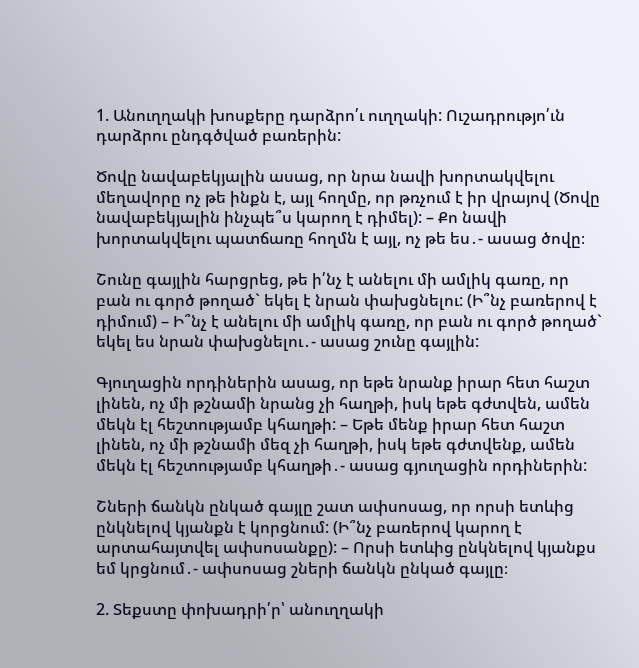1. Անուղղակի խոսքերը դարձրո՛ւ ուղղակի: Ուշադրությո՛ւն դարձրու ընդգծված բառերին:

Ծովը նավաբեկյալին ասաց, որ նրա նավի խորտակվելու մեղավորը ոչ թե ինքն է, այլ հողմը, որ թռչում է իր վրայով (Ծովը նավաբեկյալին ինչպե՞ս կարող է դիմել): – Քո նավի խորտակվելու պատճառը հողմն է այլ, ոչ թե ես․- ասաց ծովը։

Շունը գայլին հարցրեց, թե ի՛նչ է անելու մի ամլիկ գառը, որ բան ու գործ թողած` եկել է նրան փախցնելու: (Ի՞նչ բառերով է դիմում) – Ի՞նչ է անելու մի ամլիկ գառը, որ բան ու գործ թողած` եկել ես նրան փախցնելու․- ասաց շունը գայլին:

Գյուղացին որդիներին ասաց, որ եթե նրանք իրար հետ հաշտ լինեն, ոչ մի թշնամի նրանց չի հաղթի, իսկ եթե գժտվեն, ամեն մեկն էլ հեշտությամբ կհաղթի: – Եթե մենք իրար հետ հաշտ լինեն, ոչ մի թշնամի մեզ չի հաղթի, իսկ եթե գժտվենք, ամեն մեկն էլ հեշտությամբ կհաղթի․- ասաց գյուղացին որդիներին:

Շների ճանկն ընկած գայլը շատ ափսոսաց, որ որսի ետևից ընկնելով կյանքն է կորցնում: (Ի՞նչ բառերով կարող է արտահայտվել ափսոսանքը): – Որսի ետևից ընկնելով կյանքս եմ կրցնում․- ափսոսաց շների ճանկն ընկած գայլը։

2. Տեքստը փոխադրի՛ր՝ անուղղակի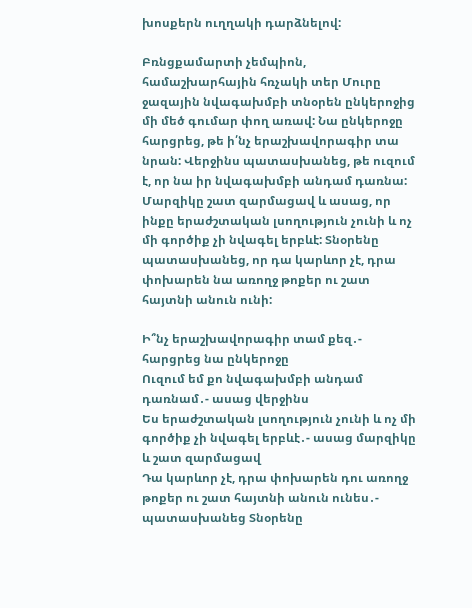խոսքերն ուղղակի դարձնելով:

Բռնցքամարտի չեմպիոն, համաշխարհային հռչակի տեր Մուրը ջազային նվագախմբի տնօրեն ընկերոջից մի մեծ գումար փող առավ: Նա ընկերոջը հարցրեց, թե ի՛նչ երաշխավորագիր տա նրան: Վերջինս պատասխանեց, թե ուզում է, որ նա իր նվագախմբի անդամ դառնա: Մարզիկը շատ զարմացավ և ասաց, որ ինքը երաժշտական լսողություն չունի և ոչ մի գործիք չի նվագել երբևէ: Տնօրենը պատասխանեց, որ դա կարևոր չէ, դրա փոխարեն նա առողջ թոքեր ու շատ հայտնի անուն ունի:

Ի՞նչ երաշխավորագիր տամ քեզ․- հարցրեց նա ընկերոջը
Ուզում եմ քո նվագախմբի անդամ դառնամ․- ասաց վերջինս
Ես երաժշտական լսողություն չունի և ոչ մի գործիք չի նվագել երբևէ․- ասաց մարզիկը և շատ զարմացավ
Դա կարևոր չէ, դրա փոխարեն դու առողջ թոքեր ու շատ հայտնի անուն ունես․- պատասխանեց Տնօրենը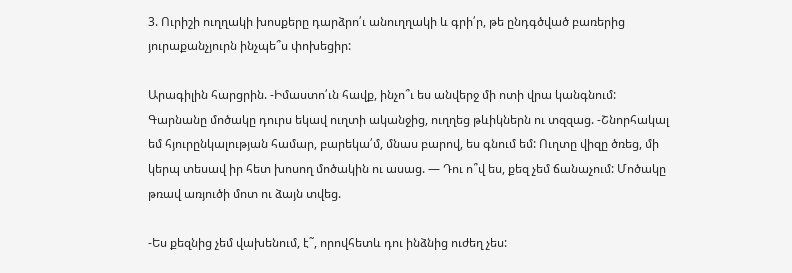3. Ուրիշի ուղղակի խոսքերը դարձրո՛ւ անուղղակի և գրի՛ր, թե ընդգծված բառերից յուրաքանչյուրն ինչպե՞ս փոխեցիր:

Արագիլին հարցրին. -Իմաստո՛ւն հավք, ինչո՞ւ ես անվերջ մի ոտի վրա կանգնում: Գարնանը մոծակը դուրս եկավ ուղտի ականջից, ուղղեց թևիկներն ու տզզաց. -Շնորհակալ եմ հյուրընկալության համար, բարեկա՛մ, մնաս բարով, ես գնում եմ: Ուղտը վիզը ծռեց, մի կերպ տեսավ իր հետ խոսող մոծակին ու ասաց. — Դու ո՞վ ես, քեզ չեմ ճանաչում: Մոծակը թռավ առյուծի մոտ ու ձայն տվեց.

-Ես քեզնից չեմ վախենում, է˜, որովհետև դու ինձնից ուժեղ չես: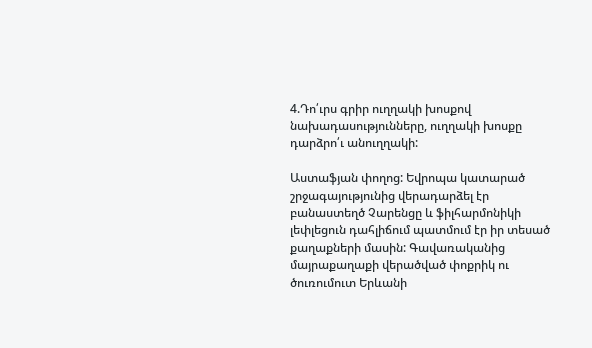4.Դո՛ւրս գրիր ուղղակի խոսքով նախադասությունները, ուղղակի խոսքը դարձրո՛ւ անուղղակի:

Աստաֆյան փողոց: Եվրոպա կատարած շրջագայությունից վերադարձել էր բանաստեղծ Չարենցը և ֆիլհարմոնիկի լեփլեցուն դահլիճում պատմում էր իր տեսած քաղաքների մասին: Գավառականից մայրաքաղաքի վերածված փոքրիկ ու ծուռումուտ Երևանի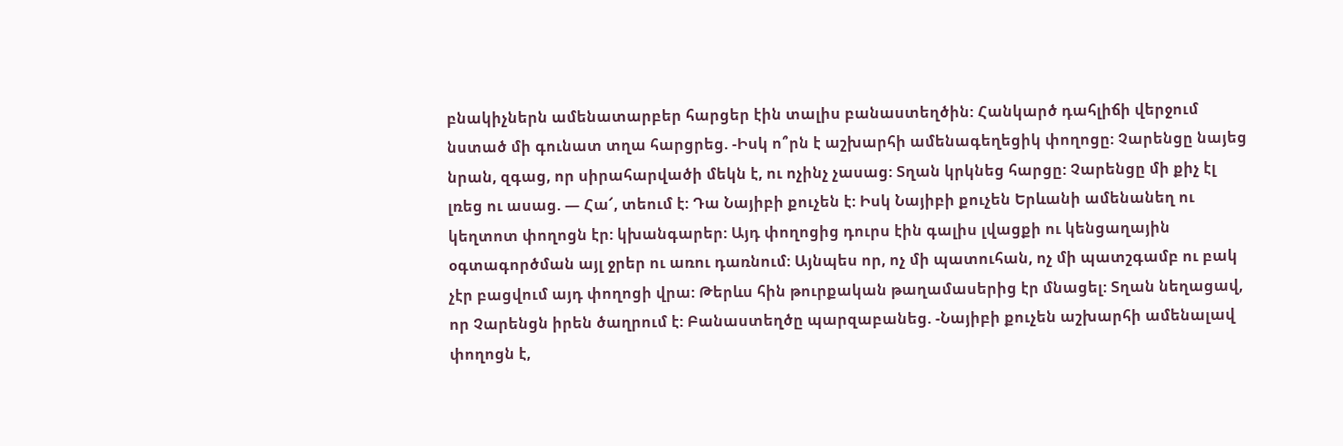բնակիչներն ամենատարբեր հարցեր էին տալիս բանաստեղծին: Հանկարծ դահլիճի վերջում նստած մի գունատ տղա հարցրեց. -Իսկ ո՞րն է աշխարհի ամենագեղեցիկ փողոցը: Չարենցը նայեց նրան, զգաց, որ սիրահարվածի մեկն է, ու ոչինչ չասաց: Տղան կրկնեց հարցը: Չարենցը մի քիչ էլ լռեց ու ասաց. — Հա՜, տեում է: Դա Նայիբի քուչեն է: Իսկ Նայիբի քուչեն Երևանի ամենանեղ ու կեղտոտ փողոցն էր: կխանգարեր: Այդ փողոցից դուրս էին գալիս լվացքի ու կենցաղային օգտագործման այլ ջրեր ու առու դառնում: Այնպես որ, ոչ մի պատուհան, ոչ մի պատշգամբ ու բակ չէր բացվում այդ փողոցի վրա: Թերևս հին թուրքական թաղամասերից էր մնացել: Տղան նեղացավ, որ Չարենցն իրեն ծաղրում է: Բանաստեղծը պարզաբանեց. -Նայիբի քուչեն աշխարհի ամենալավ փողոցն է,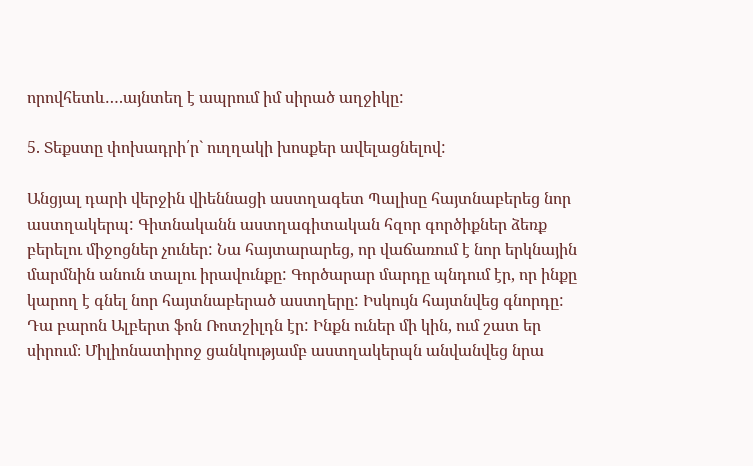որովհետև….այնտեղ է ապրում իմ սիրած աղջիկը:

5. Տեքստը փոխադրի՛ր` ուղղակի խոսքեր ավելացնելով:

Անցյալ դարի վերջին վիեննացի աստղագետ Պալիսը հայտնաբերեց նոր աստղակերպ: Գիտնականն աստղագիտական հզոր գործիքներ ձեռք բերելու միջոցներ չուներ: Նա հայտարարեց, որ վաճառում է նոր երկնային մարմնին անուն տալու իրավունքը: Գործարար մարդը պնդում էր, որ ինքը կարող է գնել նոր հայտնաբերած աստղերը: Իսկույն հայտնվեց գնորդը: Դա բարոն Ալբերտ ֆոն Ռոտշիլդն էր: Ինքն ուներ մի կին, ում շատ եր սիրում։ Միլիոնատիրոջ ցանկությամբ աստղակերպն անվանվեց նրա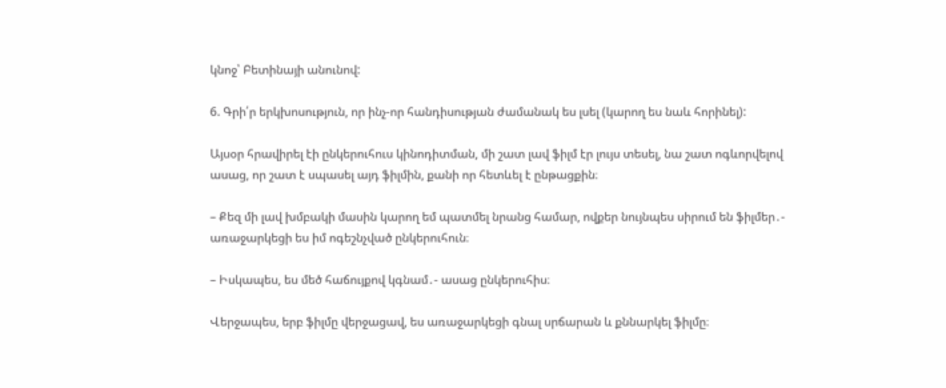կնոջ՝ Բետինայի անունով:

6. Գրի՛ր երկխոսություն, որ ինչ-որ հանդիսության ժամանակ ես լսել (կարող ես նաև հորինել):

Այսօր հրավիրել էի ընկերուհուս կինոդիտման, մի շատ լավ ֆիլմ էր լույս տեսել, նա շատ ոգևորվելով ասաց, որ շատ է սպասել այդ ֆիլմին, քանի որ հետևել է ընթացքին։

– Քեզ մի լավ խմբակի մասին կարող եմ պատմել նրանց համար, ովքեր նույնպես սիրում են ֆիլմեր․- առաջարկեցի ես իմ ոգեշնչված ընկերուհուն։

– Իսկապես, ես մեծ հաճույքով կգնամ․- ասաց ընկերուհիս։

Վերջապես, երբ ֆիլմը վերջացավ, ես առաջարկեցի գնալ սրճարան և քննարկել ֆիլմը։